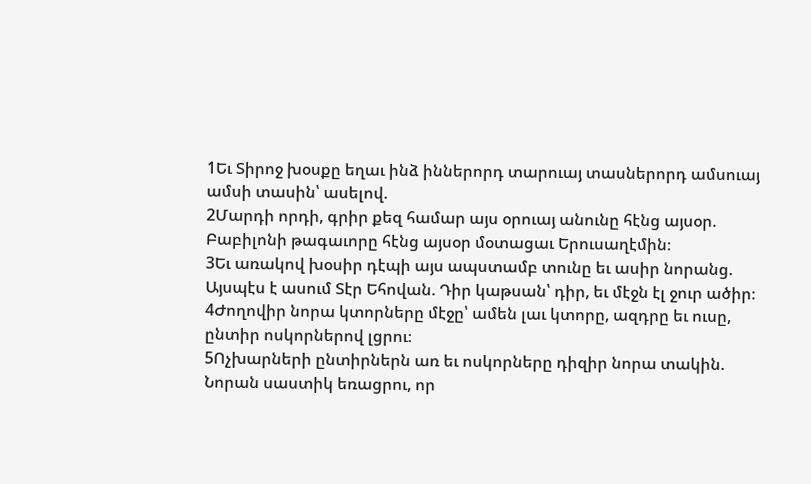1Եւ Տիրոջ խօսքը եղաւ ինձ իններորդ տարուայ տասներորդ ամսուայ ամսի տասին՝ ասելով.
2Մարդի որդի, գրիր քեզ համար այս օրուայ անունը հէնց այսօր. Բաբիլոնի թագաւորը հէնց այսօր մօտացաւ Երուսաղէմին։
3Եւ առակով խօսիր դէպի այս ապստամբ տունը եւ ասիր նորանց. Այսպէս է ասում Տէր Եհովան. Դիր կաթսան՝ դիր, եւ մէջն էլ ջուր ածիր։
4Ժողովիր նորա կտորները մէջը՝ ամեն լաւ կտորը, ազդրը եւ ուսը, ընտիր ոսկորներով լցրու։
5Ոչխարների ընտիրներն առ եւ ոսկորները դիզիր նորա տակին. Նորան սաստիկ եռացրու, որ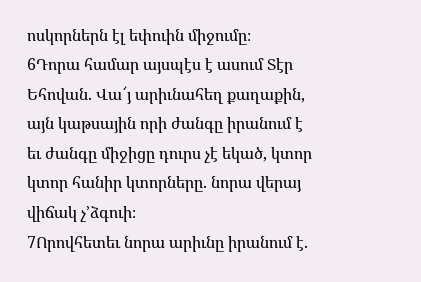ոսկորներն էլ եփուին միջումը։
6Դորա համար այսպէս է ասում Տէր Եհովան. Վա՜յ արիւնահեղ քաղաքին, այն կաթսային որի ժանգը իրանում է եւ ժանգը միջիցը դուրս չէ եկած, կտոր կտոր հանիր կտորները. նորա վերայ վիճակ չ’ձգուի։
7Որովհետեւ նորա արիւնը իրանում է.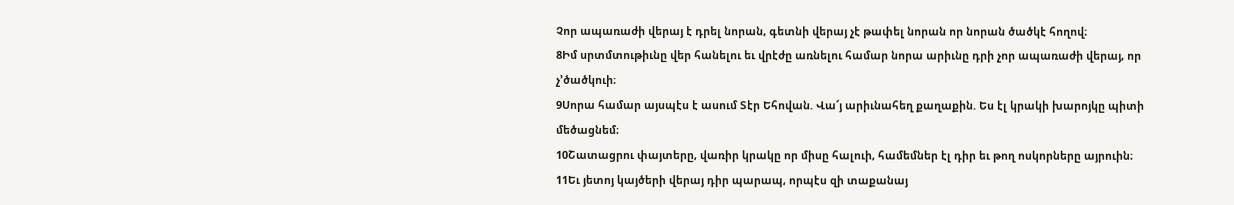Չոր ապառաժի վերայ է դրել նորան, գետնի վերայ չէ թափել նորան որ նորան ծածկէ հողով։
8Իմ սրտմտութիւնը վեր հանելու եւ վրէժը առնելու համար նորա արիւնը դրի չոր ապառաժի վերայ, որ չ’ծածկուի։
9Սորա համար այսպէս է ասում Տէր Եհովան. Վա՜յ արիւնահեղ քաղաքին. Ես էլ կրակի խարոյկը պիտի մեծացնեմ։
10Շատացրու փայտերը, վառիր կրակը որ միսը հալուի, համեմներ էլ դիր եւ թող ոսկորները այրուին։
11Եւ յետոյ կայծերի վերայ դիր պարապ, որպէս զի տաքանայ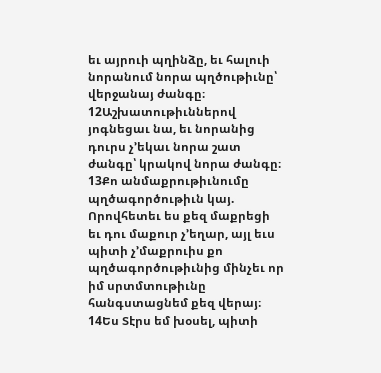եւ այրուի պղինձը, եւ հալուի նորանում նորա պղծութիւնը՝ վերջանայ ժանգը։
12Աշխատութիւններով յոգնեցաւ նա, եւ նորանից դուրս չ’եկաւ նորա շատ ժանգը՝ կրակով նորա ժանգը։
13Քո անմաքրութիւնումը պղծագործութիւն կայ. Որովհետեւ ես քեզ մաքրեցի եւ դու մաքուր չ’եղար, այլ եւս պիտի չ’մաքրուիս քո պղծագործութիւնից մինչեւ որ իմ սրտմտութիւնը հանգստացնեմ քեզ վերայ։
14Ես Տէրս եմ խօսել, պիտի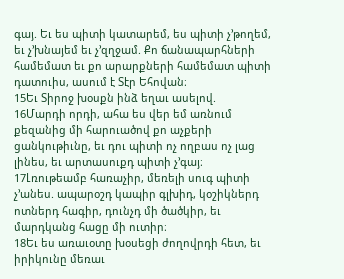գայ. Եւ ես պիտի կատարեմ, ես պիտի չ’թողեմ, եւ չ’խնայեմ եւ չ’զղջամ. Քո ճանապարհների համեմատ եւ քո արարքների համեմատ պիտի դատուիս, ասում է Տէր Եհովան։
15Եւ Տիրոջ խօսքն ինձ եղաւ ասելով.
16Մարդի որդի, ահա ես վեր եմ առնում քեզանից մի հարուածով քո աչքերի ցանկութիւնը, եւ դու պիտի ոչ ողբաս ոչ լաց լինես, եւ արտասուքդ պիտի չ’գայ։
17Լռութեամբ հառաչիր, մեռելի սուգ պիտի չ’անես. ապարօշդ կապիր գլխիդ, կօշիկներդ ոտներդ հագիր, դունչդ մի ծածկիր, եւ մարդկանց հացը մի ուտիր։
18Եւ ես առաւօտը խօսեցի ժողովրդի հետ, եւ իրիկունը մեռաւ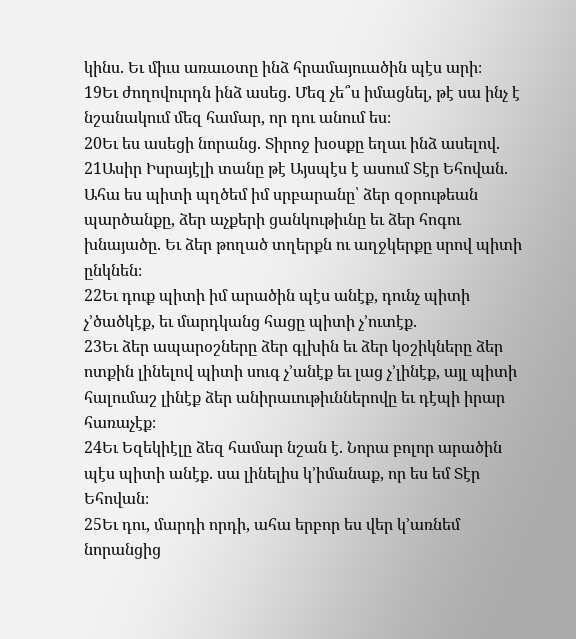կինս. Եւ միւս առաւօտը ինձ հրամայուածին պէս արի։
19Եւ ժողովուրդն ինձ ասեց. Մեզ չե՞ս իմացնել, թէ սա ինչ է նշանակում մեզ համար, որ դու անում ես։
20Եւ ես ասեցի նորանց. Տիրոջ խօսքը եղաւ ինձ ասելով.
21Ասիր Իսրայէլի տանը թէ Այսպէս է ասում Տէր Եհովան. Ահա ես պիտի պղծեմ իմ սրբարանը՝ ձեր զօրութեան պարծանքը, ձեր աչքերի ցանկութիւնը եւ ձեր հոգու խնայածը. Եւ ձեր թողած տղերքն ու աղջկերքը սրով պիտի ընկնեն։
22Եւ դուք պիտի իմ արածին պէս անէք, դունչ պիտի չ’ծածկէք, եւ մարդկանց հացը պիտի չ’ուտէք.
23Եւ ձեր ապարօշները ձեր գլխին եւ ձեր կօշիկները ձեր ոտքին լինելով պիտի սուգ չ’անէք եւ լաց չ’լինէք, այլ պիտի հալումաշ լինէք ձեր անիրաւութիւններովը եւ դէպի իրար հառաչէք։
24Եւ Եզեկիէլը ձեզ համար նշան է. Նորա բոլոր արածին պէս պիտի անէք. սա լինելիս կ’իմանաք, որ ես եմ Տէր Եհովան։
25Եւ դու, մարդի որդի, ահա երբոր ես վեր կ’առնեմ նորանցից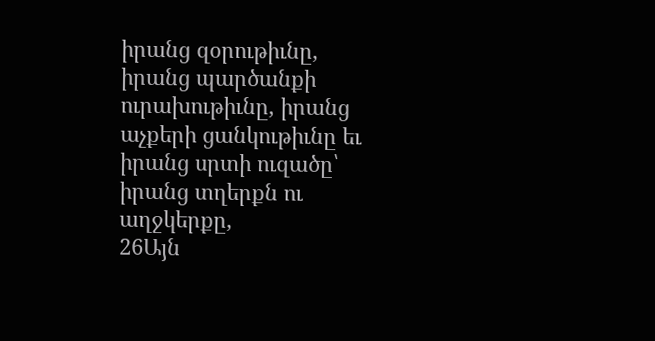իրանց զօրութիւնը, իրանց պարծանքի ուրախութիւնը, իրանց աչքերի ցանկութիւնը եւ իրանց սրտի ուզածը՝ իրանց տղերքն ու աղջկերքը,
26Այն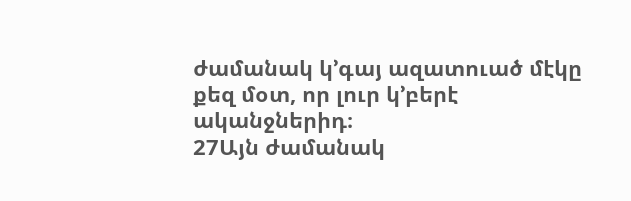ժամանակ կ’գայ ազատուած մէկը քեզ մօտ, որ լուր կ’բերէ ականջներիդ։
27Այն ժամանակ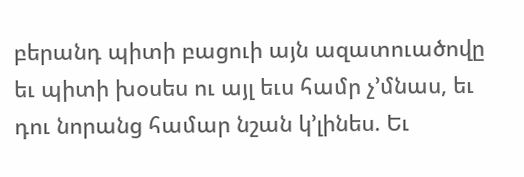բերանդ պիտի բացուի այն ազատուածովը եւ պիտի խօսես ու այլ եւս համր չ’մնաս, եւ դու նորանց համար նշան կ’լինես. Եւ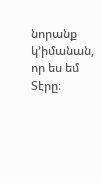նորանք կ’իմանան, որ ես եմ Տէրը։